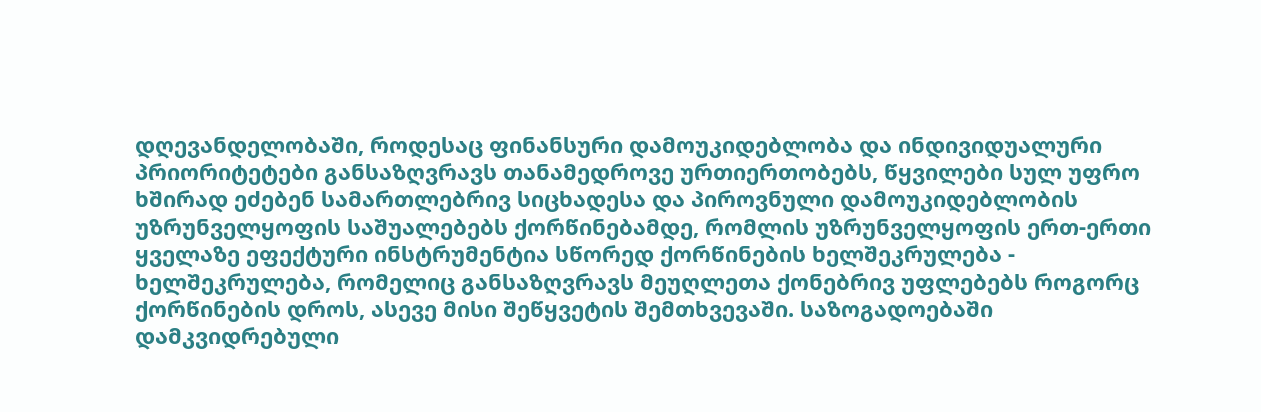დღევანდელობაში, როდესაც ფინანსური დამოუკიდებლობა და ინდივიდუალური პრიორიტეტები განსაზღვრავს თანამედროვე ურთიერთობებს, წყვილები სულ უფრო ხშირად ეძებენ სამართლებრივ სიცხადესა და პიროვნული დამოუკიდებლობის უზრუნველყოფის საშუალებებს ქორწინებამდე, რომლის უზრუნველყოფის ერთ-ერთი ყველაზე ეფექტური ინსტრუმენტია სწორედ ქორწინების ხელშეკრულება - ხელშეკრულება, რომელიც განსაზღვრავს მეუღლეთა ქონებრივ უფლებებს როგორც ქორწინების დროს, ასევე მისი შეწყვეტის შემთხვევაში. საზოგადოებაში დამკვიდრებული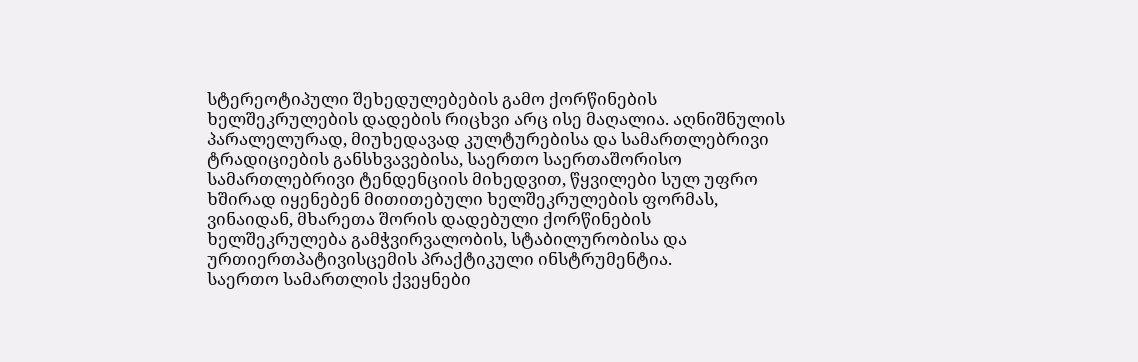სტერეოტიპული შეხედულებების გამო ქორწინების ხელშეკრულების დადების რიცხვი არც ისე მაღალია. აღნიშნულის პარალელურად, მიუხედავად კულტურებისა და სამართლებრივი ტრადიციების განსხვავებისა, საერთო საერთაშორისო სამართლებრივი ტენდენციის მიხედვით, წყვილები სულ უფრო ხშირად იყენებენ მითითებული ხელშეკრულების ფორმას, ვინაიდან, მხარეთა შორის დადებული ქორწინების ხელშეკრულება გამჭვირვალობის, სტაბილურობისა და ურთიერთპატივისცემის პრაქტიკული ინსტრუმენტია.
საერთო სამართლის ქვეყნები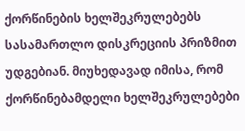ქორწინების ხელშეკრულებებს სასამართლო დისკრეციის პრიზმით უდგებიან. მიუხედავად იმისა, რომ ქორწინებამდელი ხელშეკრულებები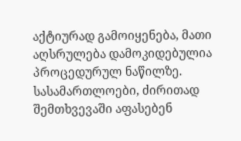აქტიურად გამოიყენება, მათი აღსრულება დამოკიდებულია პროცედურულ ნაწილზე. სასამართლოები, ძირითად შემთხვევაში აფასებენ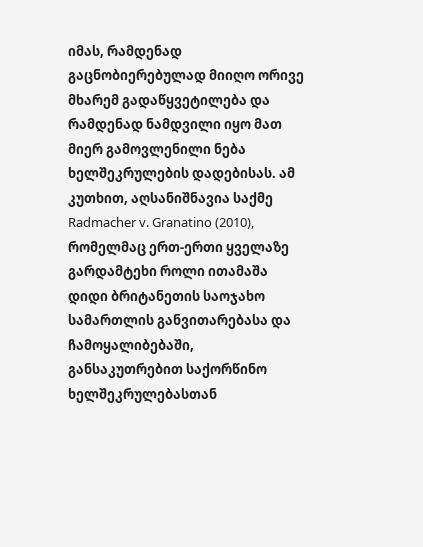იმას, რამდენად გაცნობიერებულად მიიღო ორივე მხარემ გადაწყვეტილება და რამდენად ნამდვილი იყო მათ მიერ გამოვლენილი ნება ხელშეკრულების დადებისას. ამ კუთხით, აღსანიშნავია საქმე Radmacher v. Granatino (2010), რომელმაც ერთ-ერთი ყველაზე გარდამტეხი როლი ითამაშა დიდი ბრიტანეთის საოჯახო სამართლის განვითარებასა და ჩამოყალიბებაში, განსაკუთრებით საქორწინო ხელშეკრულებასთან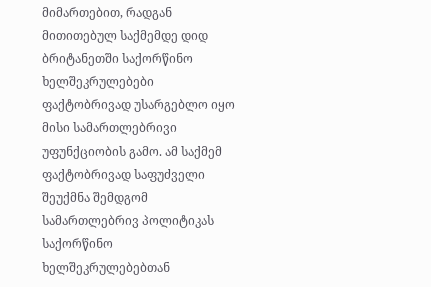მიმართებით, რადგან მითითებულ საქმემდე დიდ ბრიტანეთში საქორწინო ხელშეკრულებები ფაქტობრივად უსარგებლო იყო მისი სამართლებრივი უფუნქციობის გამო. ამ საქმემ ფაქტობრივად საფუძველი შეუქმნა შემდგომ სამართლებრივ პოლიტიკას საქორწინო ხელშეკრულებებთან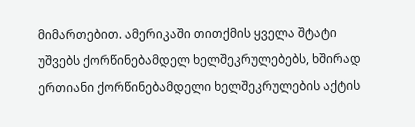მიმართებით. ამერიკაში თითქმის ყველა შტატი უშვებს ქორწინებამდელ ხელშეკრულებებს, ხშირად ერთიანი ქორწინებამდელი ხელშეკრულების აქტის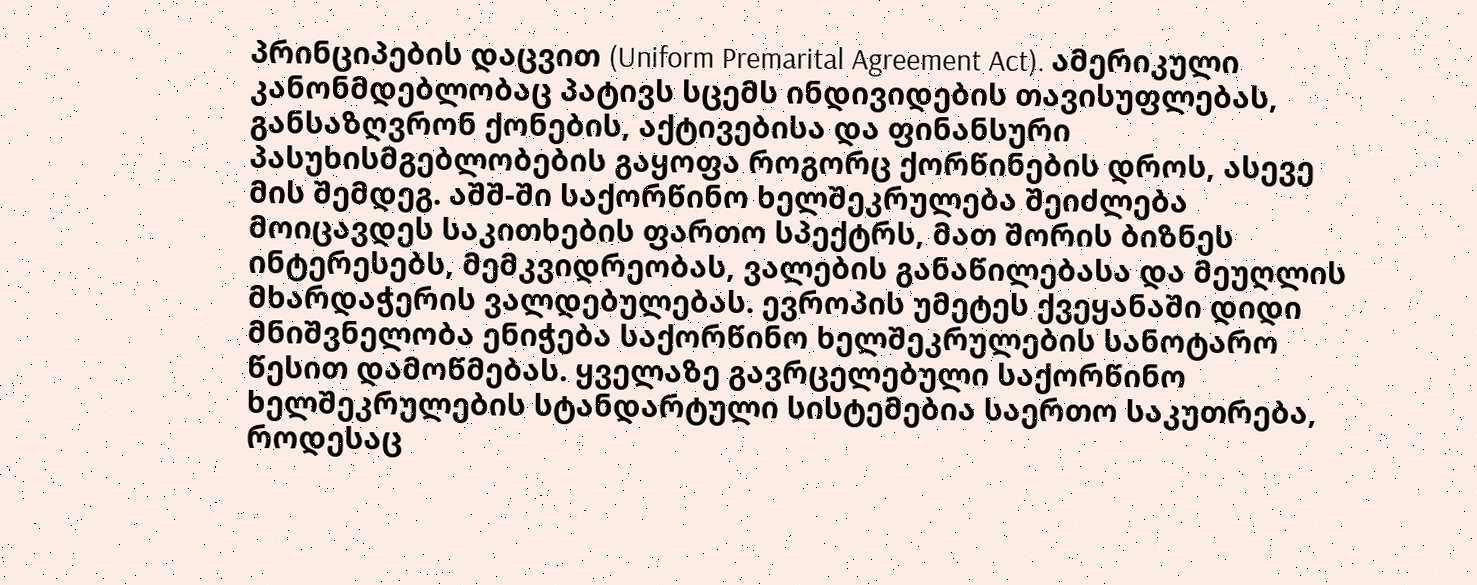პრინციპების დაცვით (Uniform Premarital Agreement Act). ამერიკული კანონმდებლობაც პატივს სცემს ინდივიდების თავისუფლებას, განსაზღვრონ ქონების, აქტივებისა და ფინანსური პასუხისმგებლობების გაყოფა როგორც ქორწინების დროს, ასევე მის შემდეგ. აშშ-ში საქორწინო ხელშეკრულება შეიძლება მოიცავდეს საკითხების ფართო სპექტრს, მათ შორის ბიზნეს ინტერესებს, მემკვიდრეობას, ვალების განაწილებასა და მეუღლის მხარდაჭერის ვალდებულებას. ევროპის უმეტეს ქვეყანაში დიდი მნიშვნელობა ენიჭება საქორწინო ხელშეკრულების სანოტარო წესით დამოწმებას. ყველაზე გავრცელებული საქორწინო ხელშეკრულების სტანდარტული სისტემებია საერთო საკუთრება, როდესაც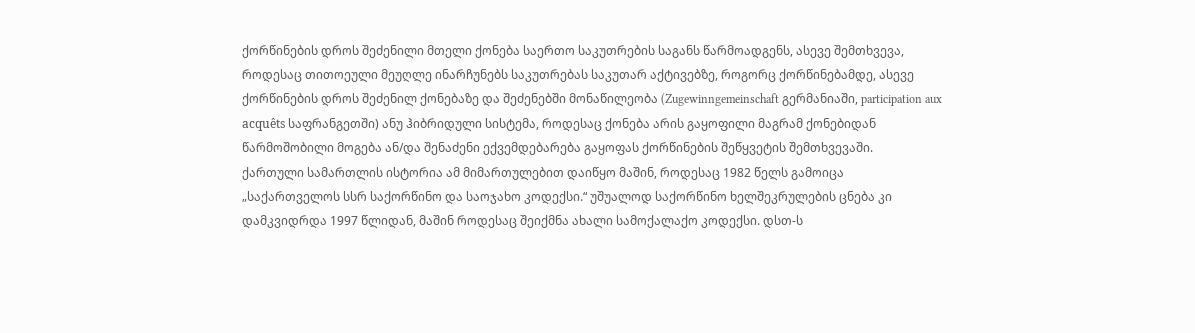ქორწინების დროს შეძენილი მთელი ქონება საერთო საკუთრების საგანს წარმოადგენს, ასევე შემთხვევა, როდესაც თითოეული მეუღლე ინარჩუნებს საკუთრებას საკუთარ აქტივებზე, როგორც ქორწინებამდე, ასევე ქორწინების დროს შეძენილ ქონებაზე და შეძენებში მონაწილეობა (Zugewinngemeinschaft გერმანიაში, participation aux acquêts საფრანგეთში) ანუ ჰიბრიდული სისტემა, როდესაც ქონება არის გაყოფილი მაგრამ ქონებიდან წარმოშობილი მოგება ან/და შენაძენი ექვემდებარება გაყოფას ქორწინების შეწყვეტის შემთხვევაში.
ქართული სამართლის ისტორია ამ მიმართულებით დაიწყო მაშინ, როდესაც 1982 წელს გამოიცა „საქართველოს სსრ საქორწინო და საოჯახო კოდექსი.“ უშუალოდ საქორწინო ხელშეკრულების ცნება კი დამკვიდრდა 1997 წლიდან, მაშინ როდესაც შეიქმნა ახალი სამოქალაქო კოდექსი. დსთ-ს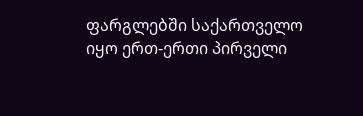ფარგლებში საქართველო იყო ერთ-ერთი პირველი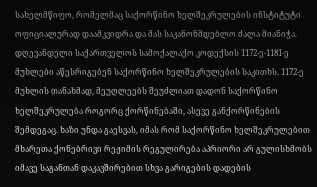სახელმწიფო, რომელმაც საქორწინო ხელშეკრულების ინსტიტუტი ოფიციალურად დაამკვიდრა და მას საკანონმდებლო ძალა მიანიჭა. დღევანდელი საქართველოს სამოქალაქო კოდექსის 1172-ე-1181-ე მუხლები აწესრიგებენ საქორწინო ხელშეკრულების საკითხს. 1172-ე მუხლის თანახმად, მეუღლეებს შეუძლიათ დადონ საქორწინო ხელშეკრულება როგორც ქორწინებაში, ასევე განქორწინების შემდეგაც. ხაზი უნდა გაესვას, იმას რომ საქორწინო ხელშეკრულებით მხარეთა ქონებრივი რეჟიმის რეგულირება აპრიორი არ გულისხმობს იმავე საგანთან დაკავშირებით სხვა გარიგების დადების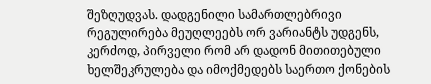შეზღუდვას. დადგენილი სამართლებრივი რეგულირება მეუღლეებს ორ ვარიანტს უდგენს, კერძოდ, პირველი რომ არ დადონ მითითებული ხელშეკრულება და იმოქმედებს საერთო ქონების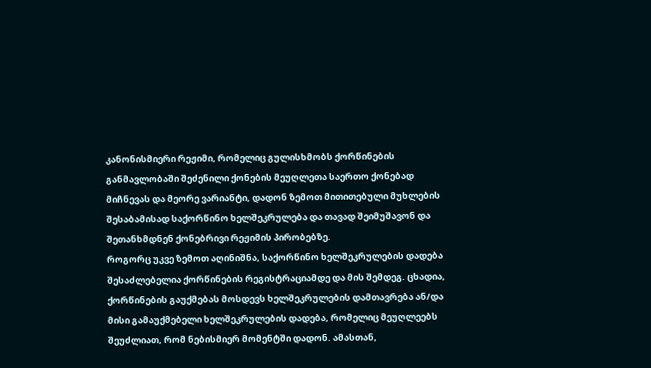კანონისმიერი რეჟიმი, რომელიც გულისხმობს ქორწინების განმავლობაში შეძენილი ქონების მეუღლეთა საერთო ქონებად მიჩნევას და მეორე ვარიანტი, დადონ ზემოთ მითითებული მუხლების შესაბამისად საქორწინო ხელშეკრულება და თავად შეიმუშავონ და შეთანხმდნენ ქონებრივი რეჟიმის პირობებზე.
როგორც უკვე ზემოთ აღინიშნა, საქორწინო ხელშეკრულების დადება შესაძლებელია ქორწინების რეგისტრაციამდე და მის შემდეგ. ცხადია, ქორწინების გაუქმებას მოსდევს ხელშეკრულების დამთავრება ან/და მისი გამაუქმებელი ხელშეკრულების დადება, რომელიც მეუღლეებს შეუძლიათ, რომ ნებისმიერ მომენტში დადონ. ამასთან,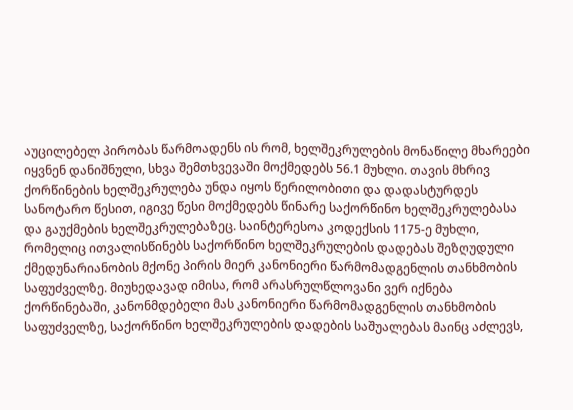აუცილებელ პირობას წარმოადენს ის რომ, ხელშეკრულების მონაწილე მხარეები იყვნენ დანიშნული, სხვა შემთხვევაში მოქმედებს 56.1 მუხლი. თავის მხრივ ქორწინების ხელშეკრულება უნდა იყოს წერილობითი და დადასტურდეს სანოტარო წესით, იგივე წესი მოქმედებს წინარე საქორწინო ხელშეკრულებასა და გაუქმების ხელშეკრულებაზეც. საინტერესოა კოდექსის 1175-ე მუხლი, რომელიც ითვალისწინებს საქორწინო ხელშეკრულების დადებას შეზღუდული ქმედუნარიანობის მქონე პირის მიერ კანონიერი წარმომადგენლის თანხმობის საფუძველზე. მიუხედავად იმისა, რომ არასრულწლოვანი ვერ იქნება ქორწინებაში, კანონმდებელი მას კანონიერი წარმომადგენლის თანხმობის საფუძველზე, საქორწინო ხელშეკრულების დადების საშუალებას მაინც აძლევს,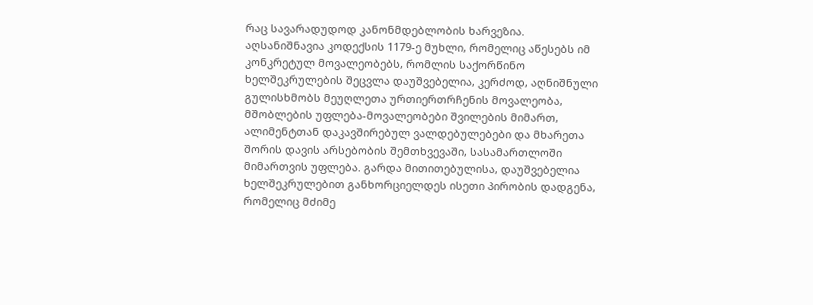რაც სავარადუდოდ კანონმდებლობის ხარვეზია.
აღსანიშნავია კოდექსის 1179-ე მუხლი, რომელიც აწესებს იმ კონკრეტულ მოვალეობებს, რომლის საქორწინო ხელშეკრულების შეცვლა დაუშვებელია, კერძოდ, აღნიშნული გულისხმობს მეუღლეთა ურთიერთრჩენის მოვალეობა, მშობლების უფლება-მოვალეობები შვილების მიმართ, ალიმენტთან დაკავშირებულ ვალდებულებები და მხარეთა შორის დავის არსებობის შემთხვევაში, სასამართლოში მიმართვის უფლება. გარდა მითითებულისა, დაუშვებელია ხელშეკრულებით განხორციელდეს ისეთი პირობის დადგენა, რომელიც მძიმე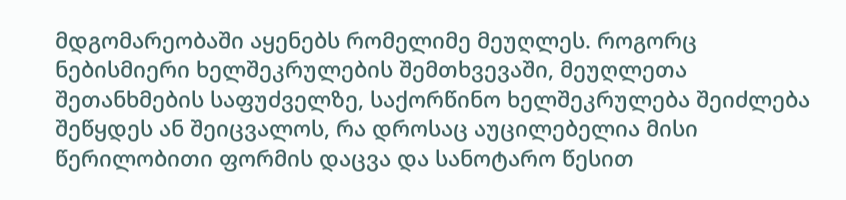მდგომარეობაში აყენებს რომელიმე მეუღლეს. როგორც ნებისმიერი ხელშეკრულების შემთხვევაში, მეუღლეთა შეთანხმების საფუძველზე, საქორწინო ხელშეკრულება შეიძლება შეწყდეს ან შეიცვალოს, რა დროსაც აუცილებელია მისი წერილობითი ფორმის დაცვა და სანოტარო წესით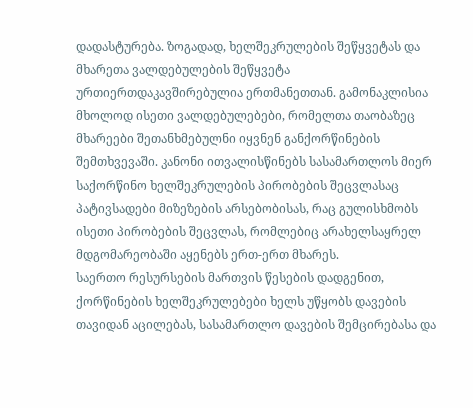დადასტურება. ზოგადად, ხელშეკრულების შეწყვეტას და მხარეთა ვალდებულების შეწყვეტა ურთიერთდაკავშირებულია ერთმანეთთან. გამონაკლისია მხოლოდ ისეთი ვალდებულებები, რომელთა თაობაზეც მხარეები შეთანხმებულნი იყვნენ განქორწინების შემთხვევაში. კანონი ითვალისწინებს სასამართლოს მიერ საქორწინო ხელშეკრულების პირობების შეცვლასაც პატივსადები მიზეზების არსებობისას, რაც გულისხმობს ისეთი პირობების შეცვლას, რომლებიც არახელსაყრელ მდგომარეობაში აყენებს ერთ-ერთ მხარეს.
საერთო რესურსების მართვის წესების დადგენით, ქორწინების ხელშეკრულებები ხელს უწყობს დავების თავიდან აცილებას, სასამართლო დავების შემცირებასა და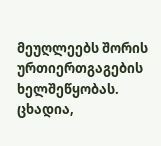მეუღლეებს შორის ურთიერთგაგების ხელშეწყობას. ცხადია,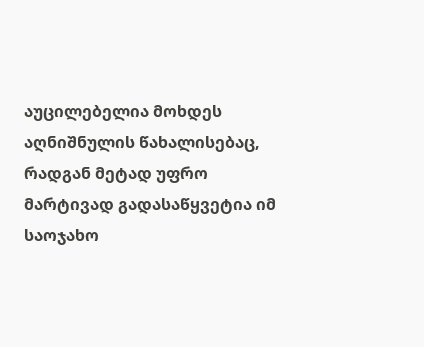აუცილებელია მოხდეს აღნიშნულის წახალისებაც, რადგან მეტად უფრო მარტივად გადასაწყვეტია იმ საოჯახო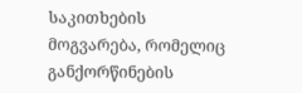საკითხების მოგვარება, რომელიც განქორწინების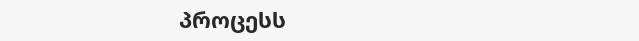პროცესს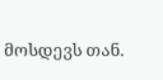მოსდევს თან.